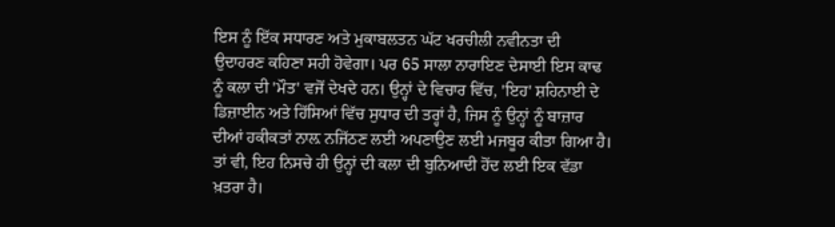ਇਸ ਨੂੰ ਇੱਕ ਸਧਾਰਣ ਅਤੇ ਮੁਕਾਬਲਤਨ ਘੱਟ ਖਰਚੀਲੀ ਨਵੀਨਤਾ ਦੀ ਉਦਾਹਰਣ ਕਹਿਣਾ ਸਹੀ ਹੋਵੇਗਾ। ਪਰ 65 ਸਾਲਾ ਨਾਰਾਇਣ ਦੇਸਾਈ ਇਸ ਕਾਢ ਨੂੰ ਕਲਾ ਦੀ 'ਮੌਤ' ਵਜੋਂ ਦੇਖਦੇ ਹਨ। ਉਨ੍ਹਾਂ ਦੇ ਵਿਚਾਰ ਵਿੱਚ, 'ਇਹ' ਸ਼ਹਿਨਾਈ ਦੇ ਡਿਜ਼ਾਈਨ ਅਤੇ ਹਿੱਸਿਆਂ ਵਿੱਚ ਸੁਧਾਰ ਦੀ ਤਰ੍ਹਾਂ ਹੈ, ਜਿਸ ਨੂੰ ਉਨ੍ਹਾਂ ਨੂੰ ਬਾਜ਼ਾਰ ਦੀਆਂ ਹਕੀਕਤਾਂ ਨਾਲ਼ ਨਜਿੱਠਣ ਲਈ ਅਪਣਾਉਣ ਲਈ ਮਜਬੂਰ ਕੀਤਾ ਗਿਆ ਹੈ। ਤਾਂ ਵੀ, ਇਹ ਨਿਸਚੇ ਹੀ ਉਨ੍ਹਾਂ ਦੀ ਕਲਾ ਦੀ ਬੁਨਿਆਦੀ ਹੋਂਦ ਲਈ ਇਕ ਵੱਡਾ ਖ਼ਤਰਾ ਹੈ।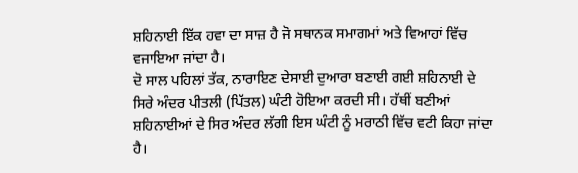ਸ਼ਹਿਨਾਈ ਇੱਕ ਹਵਾ ਦਾ ਸਾਜ਼ ਹੈ ਜੋ ਸਥਾਨਕ ਸਮਾਗਮਾਂ ਅਤੇ ਵਿਆਹਾਂ ਵਿੱਚ ਵਜਾਇਆ ਜਾਂਦਾ ਹੈ।
ਦੋ ਸਾਲ ਪਹਿਲਾਂ ਤੱਕ, ਨਾਰਾਇਣ ਦੇਸਾਈ ਦੁਆਰਾ ਬਣਾਈ ਗਈ ਸ਼ਹਿਨਾਈ ਦੇ ਸਿਰੇ ਅੰਦਰ ਪੀਤਲੀ (ਪਿੱਤਲ) ਘੰਟੀ ਹੋਇਆ ਕਰਦੀ ਸੀ। ਹੱਥੀਂ ਬਣੀਆਂ ਸ਼ਹਿਨਾਈਆਂ ਦੇ ਸਿਰ ਅੰਦਰ ਲੱਗੀ ਇਸ ਘੰਟੀ ਨੂੰ ਮਰਾਠੀ ਵਿੱਚ ਵਟੀ ਕਿਹਾ ਜਾਂਦਾ ਹੈ।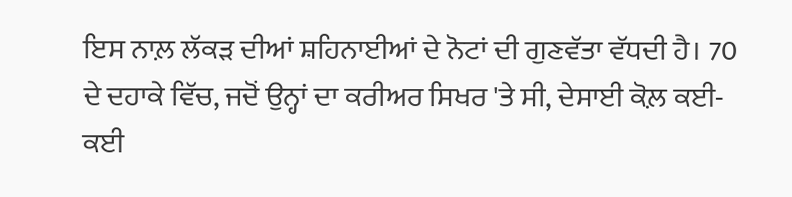ਇਸ ਨਾਲ਼ ਲੱਕੜ ਦੀਆਂ ਸ਼ਹਿਨਾਈਆਂ ਦੇ ਨੋਟਾਂ ਦੀ ਗੁਣਵੱਤਾ ਵੱਧਦੀ ਹੈ। 70 ਦੇ ਦਹਾਕੇ ਵਿੱਚ, ਜਦੋਂ ਉਨ੍ਹਾਂ ਦਾ ਕਰੀਅਰ ਸਿਖਰ 'ਤੇ ਸੀ, ਦੇਸਾਈ ਕੋਲ਼ ਕਈ-ਕਈ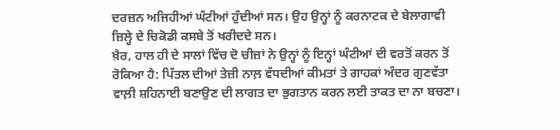ਦਰਜ਼ਨ ਅਜਿਹੀਆਂ ਘੰਟੀਆਂ ਹੁੰਦੀਆਂ ਸਨ। ਉਹ ਉਨ੍ਹਾਂ ਨੂੰ ਕਰਨਾਟਕ ਦੇ ਬੇਲਾਗਾਵੀ ਜ਼ਿਲ੍ਹੇ ਦੇ ਚਿਕੋਡੀ ਕਸਬੇ ਤੋਂ ਖਰੀਦਦੇ ਸਨ।
ਖ਼ੈਰ, ਹਾਲ ਹੀ ਦੇ ਸਾਲਾਂ ਵਿੱਚ ਦੋ ਚੀਜ਼ਾਂ ਨੇ ਉਨ੍ਹਾਂ ਨੂੰ ਇਨ੍ਹਾਂ ਘੰਟੀਆਂ ਦੀ ਵਰਤੋਂ ਕਰਨ ਤੋਂ ਰੋਕਿਆ ਹੈ: ਪਿੱਤਲ ਦੀਆਂ ਤੇਜ਼ੀ ਨਾਲ਼ ਵੱਧਦੀਆਂ ਕੀਮਤਾਂ ਤੇ ਗਾਹਕਾਂ ਅੰਦਰ ਗੁਣਵੱਤਾ ਵਾਲ਼ੀ ਸ਼ਹਿਨਾਈ ਬਣਾਉਣ ਦੀ ਲਾਗਤ ਦਾ ਭੁਗਤਾਨ ਕਰਨ ਲਈ ਤਾਕਤ ਦਾ ਨਾ ਬਚਣਾ।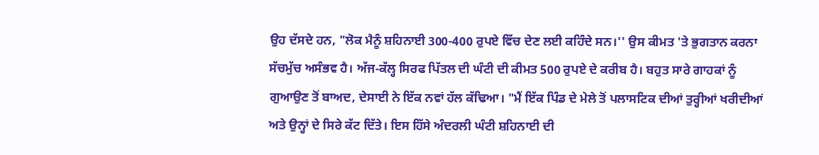ਉਹ ਦੱਸਦੇ ਹਨ, "ਲੋਕ ਮੈਨੂੰ ਸ਼ਹਿਨਾਈ 300-400 ਰੁਪਏ ਵਿੱਚ ਦੇਣ ਲਈ ਕਹਿੰਦੇ ਸਨ।'' ਉਸ ਕੀਮਤ 'ਤੇ ਭੁਗਤਾਨ ਕਰਨਾ ਸੱਚਮੁੱਚ ਅਸੰਭਵ ਹੈ। ਅੱਜ-ਕੱਲ੍ਹ ਸਿਰਫ ਪਿੱਤਲ ਦੀ ਘੰਟੀ ਦੀ ਕੀਮਤ 500 ਰੁਪਏ ਦੇ ਕਰੀਬ ਹੈ। ਬਹੁਤ ਸਾਰੇ ਗਾਹਕਾਂ ਨੂੰ ਗੁਆਉਣ ਤੋਂ ਬਾਅਦ, ਦੇਸਾਈ ਨੇ ਇੱਕ ਨਵਾਂ ਹੱਲ ਕੱਢਿਆ। "ਮੈਂ ਇੱਕ ਪਿੰਡ ਦੇ ਮੇਲੇ ਤੋਂ ਪਲਾਸਟਿਕ ਦੀਆਂ ਤੁਰ੍ਹੀਆਂ ਖਰੀਦੀਆਂ ਅਤੇ ਉਨ੍ਹਾਂ ਦੇ ਸਿਰੇ ਕੱਟ ਦਿੱਤੇ। ਇਸ ਹਿੱਸੇ ਅੰਦਰਲੀ ਘੰਟੀ ਸ਼ਹਿਨਾਈ ਦੀ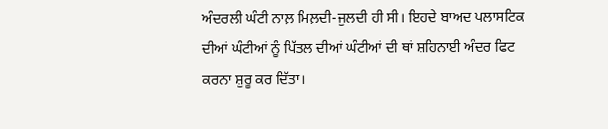ਅੰਦਰਲੀ ਘੰਟੀ ਨਾਲ਼ ਮਿਲ਼ਦੀ-ਜੁਲਦੀ ਹੀ ਸੀ। ਇਹਦੇ ਬਾਅਦ ਪਲਾਸਟਿਕ ਦੀਆਂ ਘੰਟੀਆਂ ਨੂੰ ਪਿੱਤਲ ਦੀਆਂ ਘੰਟੀਆਂ ਦੀ ਥਾਂ ਸ਼ਹਿਨਾਈ ਅੰਦਰ ਫਿਟ ਕਰਨਾ ਸ਼ੁਰੂ ਕਰ ਦਿੱਤਾ।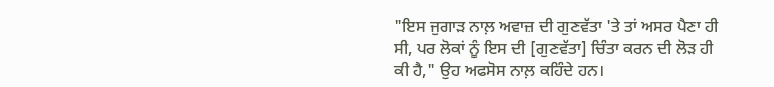"ਇਸ ਜੁਗਾੜ ਨਾਲ਼ ਅਵਾਜ਼ ਦੀ ਗੁਣਵੱਤਾ 'ਤੇ ਤਾਂ ਅਸਰ ਪੈਣਾ ਹੀ ਸੀ, ਪਰ ਲੋਕਾਂ ਨੂੰ ਇਸ ਦੀ [ਗੁਣਵੱਤਾ] ਚਿੰਤਾ ਕਰਨ ਦੀ ਲੋੜ ਹੀ ਕੀ ਹੈ," ਉਹ ਅਫਸੋਸ ਨਾਲ਼ ਕਹਿੰਦੇ ਹਨ।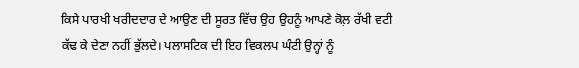ਕਿਸੇ ਪਾਰਖੀ ਖਰੀਦਦਾਰ ਦੇ ਆਉਣ ਦੀ ਸੂਰਤ ਵਿੱਚ ਉਹ ਉਹਨੂੰ ਆਪਣੇ ਕੋਲ਼ ਰੱਖੀ ਵਟੀ ਕੱਢ ਕੇ ਦੇਣਾ ਨਹੀਂ ਭੁੱਲਦੇ। ਪਲਾਸਟਿਕ ਦੀ ਇਹ ਵਿਕਲਪ ਘੰਟੀ ਉਨ੍ਹਾਂ ਨੂੰ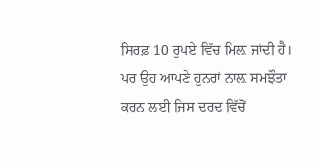ਸਿਰਫ਼ 10 ਰੁਪਏ ਵਿੱਚ ਮਿਲ਼ ਜਾਂਦੀ ਹੈ। ਪਰ ਉਹ ਆਪਣੇ ਹੁਨਰਾਂ ਨਾਲ਼ ਸਮਝੌਤਾ ਕਰਨ ਲਈ ਜਿਸ ਦਰਦ ਵਿੱਚੋਂ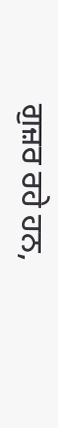ਗੁਜ਼ਰ ਰਹੇ ਹਨ,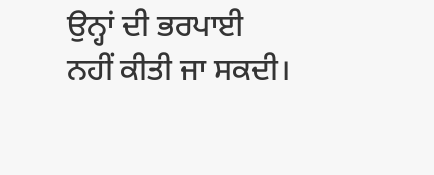ਉਨ੍ਹਾਂ ਦੀ ਭਰਪਾਈ ਨਹੀਂ ਕੀਤੀ ਜਾ ਸਕਦੀ।